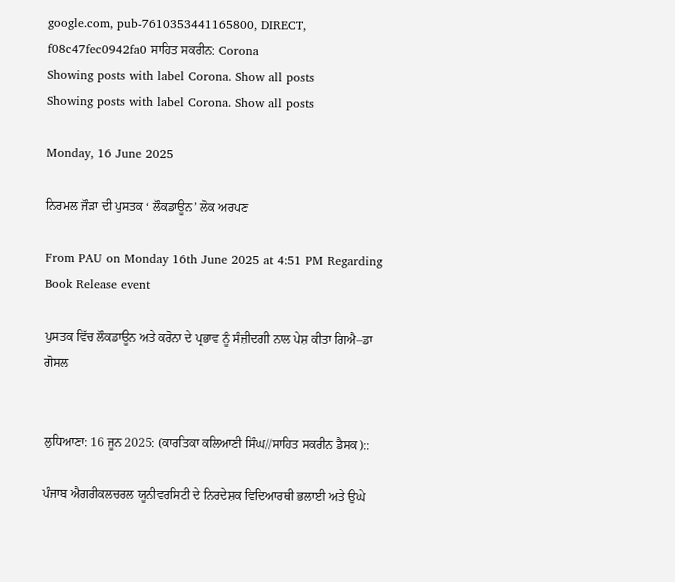google.com, pub-7610353441165800, DIRECT, f08c47fec0942fa0 ਸਾਹਿਤ ਸਕਰੀਨ: Corona
Showing posts with label Corona. Show all posts
Showing posts with label Corona. Show all posts

Monday, 16 June 2025

ਨਿਰਮਲ ਜੌੜਾ ਦੀ ਪੁਸਤਕ ‘ ਲੌਕਡਾਊਨ’ ਲੋਕ ਅਰਪਣ

From PAU on Monday 16th June 2025 at 4:51 PM Regarding Book Release event

ਪੁਸਤਕ ਵਿੱਚ ਲੌਕਡਾਊਨ ਅਤੇ ਕਰੋਨਾ ਦੇ ਪ੍ਰਭਾਵ ਨੂੰ ਸੰਜ਼ੀਦਗੀ ਨਾਲ ਪੇਸ਼ ਕੀਤਾ ਗਿਐ–ਡਾ ਗੋਸਲ


ਲੁਧਿਆਣਾ: 16 ਜੂਨ 2025: (ਕਾਰਤਿਕਾ ਕਲਿਆਣੀ ਸਿੰਘ//ਸਾਹਿਤ ਸਕਰੀਨ ਡੈਸਕ)::

ਪੰਜਾਬ ਐਗਰੀਕਲਚਰਲ ਯੂਨੀਵਰਸਿਟੀ ਦੇ ਨਿਰਦੇਸ਼ਕ ਵਿਦਿਆਰਥੀ ਭਲਾਈ ਅਤੇ ਉਘੇ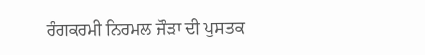ਰੰਗਕਰਮੀ ਨਿਰਮਲ ਜੌੜਾ ਦੀ ਪੁਸਤਕ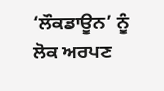‘ਲੌਕਡਾਊਨ’ ਨੂੰ ਲੋਕ ਅਰਪਣ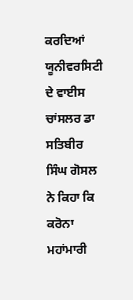ਕਰਦਿਆਂ ਯੂਨੀਵਰਸਿਟੀ ਦੇ ਵਾਈਸ ਚਾਂਸਲਰ ਡਾ ਸਤਿਬੀਰ ਸਿੰਘ ਗੋਸਲ ਨੇ ਕਿਹਾ ਕਿ ਕਰੋਨਾ ਮਹਾਂਮਾਰੀ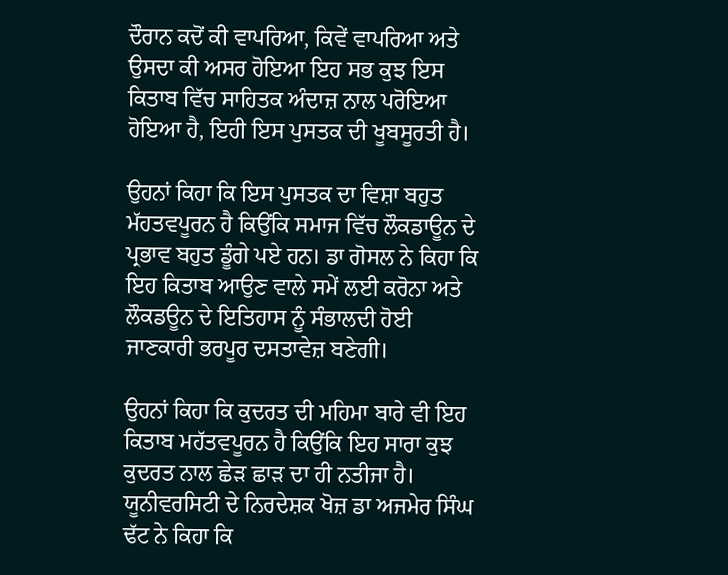ਦੌਰਾਨ ਕਦੋਂ ਕੀ ਵਾਪਰਿਆ, ਕਿਵੇਂ ਵਾਪਰਿਆ ਅਤੇ ਉਸਦਾ ਕੀ ਅਸਰ ਹੋਇਆ ਇਹ ਸਭ ਕੁਝ ਇਸ ਕਿਤਾਬ ਵਿੱਚ ਸਾਹਿਤਕ ਅੰਦਾਜ਼ ਨਾਲ ਪਰੋਇਆ ਹੋਇਆ ਹੈ, ਇਹੀ ਇਸ ਪੁਸਤਕ ਦੀ ਖੂਬਸੂਰਤੀ ਹੈ।

ਉਹਨਾਂ ਕਿਹਾ ਕਿ ਇਸ ਪੁਸਤਕ ਦਾ ਵਿਸ਼ਾ ਬਹੁਤ ਮੱਹਤਵਪੂਰਨ ਹੈ ਕਿਉਂਕਿ ਸਮਾਜ ਵਿੱਚ ਲੌਕਡਾਊਨ ਦੇ ਪ੍ਰਭਾਵ ਬਹੁਤ ਡੂੰਗੇ ਪਏ ਹਨ। ਡਾ ਗੋਸਲ ਨੇ ਕਿਹਾ ਕਿ ਇਹ ਕਿਤਾਬ ਆਉਣ ਵਾਲੇ ਸਮੇਂ ਲਈ ਕਰੋਨਾ ਅਤੇ ਲੌਕਡਊਨ ਦੇ ਇਤਿਹਾਸ ਨੂੰ ਸੰਭਾਲਦੀ ਹੋਈ ਜਾਣਕਾਰੀ ਭਰਪੂਰ ਦਸਤਾਵੇਜ਼ ਬਣੇਗੀ।

ਉਹਨਾਂ ਕਿਹਾ ਕਿ ਕੁਦਰਤ ਦੀ ਮਹਿਮਾ ਬਾਰੇ ਵੀ ਇਹ ਕਿਤਾਬ ਮਹੱਤਵਪੂਰਨ ਹੈ ਕਿਉਂਕਿ ਇਹ ਸਾਰਾ ਕੁਝ ਕੁਦਰਤ ਨਾਲ ਛੇੜ ਛਾੜ ਦਾ ਹੀ ਨਤੀਜਾ ਹੈ। ਯੂਨੀਵਰਸਿਟੀ ਦੇ ਨਿਰਦੇਸ਼ਕ ਖੋਜ਼ ਡਾ ਅਜਮੇਰ ਸਿੰਘ ਢੱਟ ਨੇ ਕਿਹਾ ਕਿ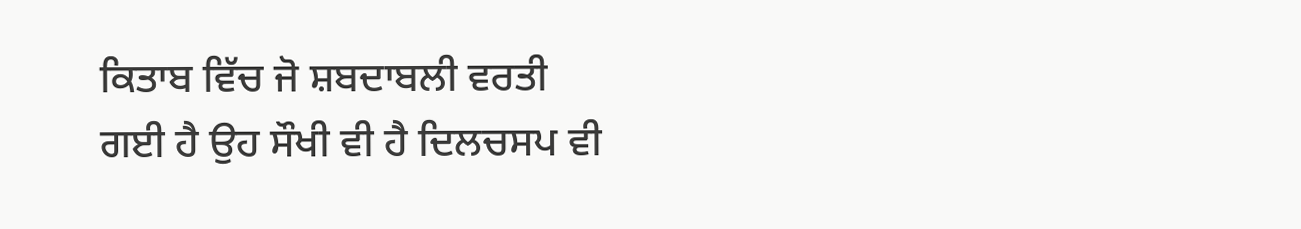ਕਿਤਾਬ ਵਿੱਚ ਜੋ ਸ਼ਬਦਾਬਲੀ ਵਰਤੀ ਗਈ ਹੈ ਉਹ ਸੌਖੀ ਵੀ ਹੈ ਦਿਲਚਸਪ ਵੀ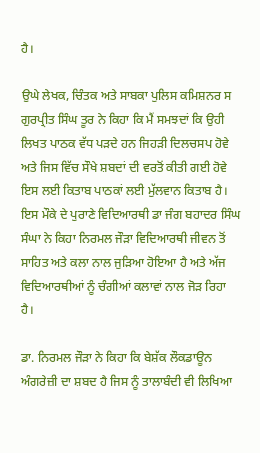ਹੈ।

ਉਘੇ ਲੇਖਕ, ਚਿੰਤਕ ਅਤੇ ਸਾਬਕਾ ਪੁਲਿਸ ਕਮਿਸ਼ਨਰ ਸ ਗੁਰਪ੍ਰੀਤ ਸਿੰਘ ਤੂਰ ਨੇ ਕਿਹਾ ਕਿ ਮੈਂ ਸਮਝਦਾਂ ਕਿ ਉਹੀ ਲਿਖਤ ਪਾਠਕ ਵੱਧ ਪੜਦੇ ਹਨ ਜਿਹੜੀ ਦਿਲਚਸਪ ਹੋਵੇ ਅਤੇ ਜਿਸ ਵਿੱਚ ਸੌਖੇ ਸ਼ਬਦਾਂ ਦੀ ਵਰਤੋਂ ਕੀਤੀ ਗਈ ਹੋਵੇ ਇਸ ਲਈ ਕਿਤਾਬ ਪਾਠਕਾਂ ਲਈ ਮੁੱਲਵਾਨ ਕਿਤਾਬ ਹੈ। ਇਸ ਮੌਕੇ ਦੇ ਪੁਰਾਣੇ ਵਿਦਿਆਰਥੀ ਡਾ ਜੰਗ ਬਹਾਦਰ ਸਿੰਘ ਸੰਘਾ ਨੇ ਕਿਹਾ ਨਿਰਮਲ ਜੌੜਾ ਵਿਦਿਆਰਥੀ ਜੀਵਨ ਤੋਂ ਸਾਹਿਤ ਅਤੇ ਕਲਾ ਨਾਲ ਜੁੜਿਆ ਹੋਇਆ ਹੈ ਅਤੇ ਅੱਜ ਵਿਦਿਆਰਥੀਆਂ ਨੂੰ ਚੰਗੀਆਂ ਕਲਾਵਾਂ ਨਾਲ ਜੋੜ ਰਿਹਾ ਹੈ।

ਡਾ. ਨਿਰਮਲ ਜੌੜਾ ਨੇ ਕਿਹਾ ਕਿ ਬੇਸ਼ੱਕ ਲੌਕਡਾਊਨ ਅੰਗਰੇਜ਼ੀ ਦਾ ਸ਼ਬਦ ਹੈ ਜਿਸ ਨੂੰ ਤਾਲਾਬੰਦੀ ਵੀ ਲਿਖਿਆ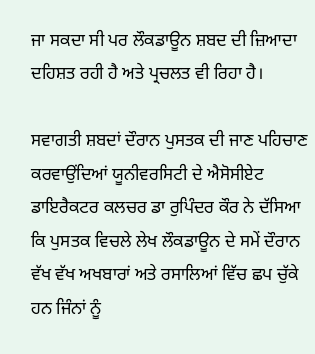ਜਾ ਸਕਦਾ ਸੀ ਪਰ ਲੌਕਡਾਊਨ ਸ਼ਬਦ ਦੀ ਜ਼ਿਆਦਾ ਦਹਿਸ਼ਤ ਰਹੀ ਹੈ ਅਤੇ ਪ੍ਰਚਲਤ ਵੀ ਰਿਹਾ ਹੈ।

ਸਵਾਗਤੀ ਸ਼ਬਦਾਂ ਦੌਰਾਨ ਪੁਸਤਕ ਦੀ ਜਾਣ ਪਹਿਚਾਣ ਕਰਵਾਉਂਦਿਆਂ ਯੂਨੀਵਰਸਿਟੀ ਦੇ ਐਸੋਸੀਏਟ ਡਾਇਰੈਕਟਰ ਕਲਚਰ ਡਾ ਰੁਪਿੰਦਰ ਕੌਰ ਨੇ ਦੱਸਿਆ ਕਿ ਪੁਸਤਕ ਵਿਚਲੇ ਲੇਖ ਲੌਕਡਾਊਨ ਦੇ ਸਮੇਂ ਦੌਰਾਨ ਵੱਖ ਵੱਖ ਅਖਬਾਰਾਂ ਅਤੇ ਰਸਾਲਿਆਂ ਵਿੱਚ ਛਪ ਚੁੱਕੇ ਹਨ ਜਿੰਨਾਂ ਨੂੰ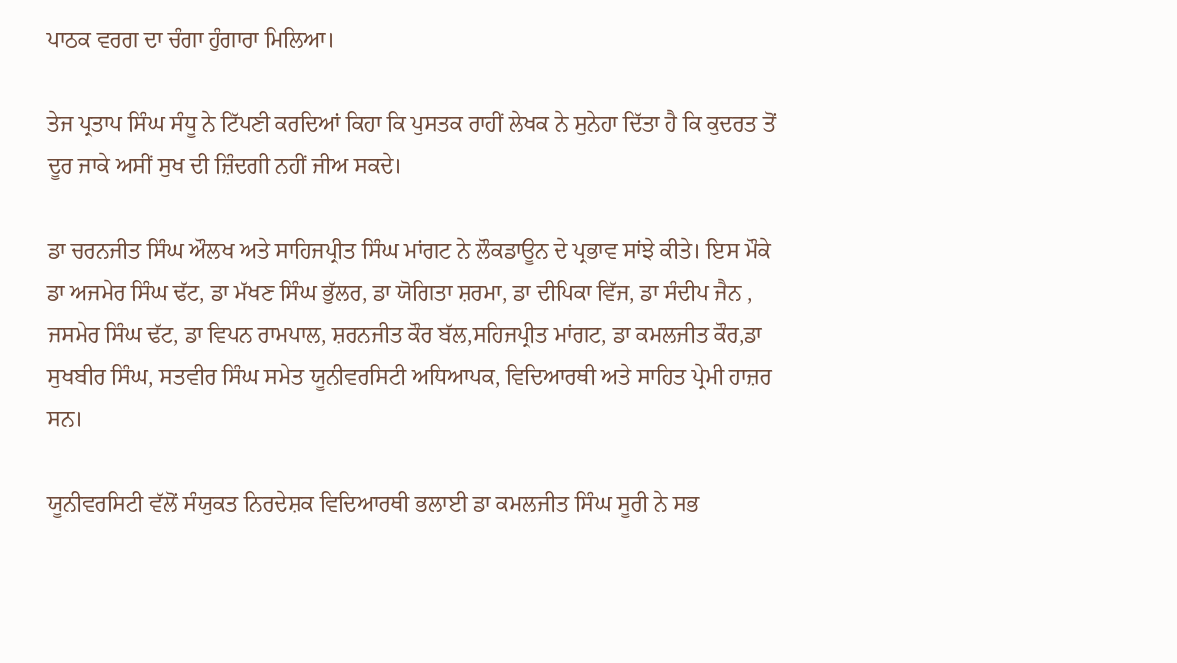ਪਾਠਕ ਵਰਗ ਦਾ ਚੰਗਾ ਹੁੰਗਾਰਾ ਮਿਲਿਆ।

ਤੇਜ ਪ੍ਰਤਾਪ ਸਿੰਘ ਸੰਧੂ ਨੇ ਟਿੱਪਣੀ ਕਰਦਿਆਂ ਕਿਹਾ ਕਿ ਪੁਸਤਕ ਰਾਹੀਂ ਲੇਖਕ ਨੇ ਸੁਨੇਹਾ ਦਿੱਤਾ ਹੈ ਕਿ ਕੁਦਰਤ ਤੋਂ ਦੂਰ ਜਾਕੇ ਅਸੀਂ ਸੁਖ ਦੀ ਜ਼ਿੰਦਗੀ ਨਹੀਂ ਜੀਅ ਸਕਦੇ।

ਡਾ ਚਰਨਜੀਤ ਸਿੰਘ ਔਲਖ ਅਤੇ ਸਾਹਿਜਪ੍ਰੀਤ ਸਿੰਘ ਮਾਂਗਟ ਨੇ ਲੌਕਡਾਊਨ ਦੇ ਪ੍ਰਭਾਵ ਸਾਂਝੇ ਕੀਤੇ। ਇਸ ਮੌਕੇ ਡਾ ਅਜਮੇਰ ਸਿੰਘ ਢੱਟ, ਡਾ ਮੱਖਣ ਸਿੰਘ ਭੁੱਲਰ, ਡਾ ਯੋਗਿਤਾ ਸ਼ਰਮਾ, ਡਾ ਦੀਪਿਕਾ ਵਿੱਜ, ਡਾ ਸੰਦੀਪ ਜੈਨ , ਜਸਮੇਰ ਸਿੰਘ ਢੱਟ, ਡਾ ਵਿਪਨ ਰਾਮਪਾਲ, ਸ਼ਰਨਜੀਤ ਕੌਰ ਬੱਲ,ਸਹਿਜਪ੍ਰੀਤ ਮਾਂਗਟ, ਡਾ ਕਮਲਜੀਤ ਕੌਰ,ਡਾ ਸੁਖਬੀਰ ਸਿੰਘ, ਸਤਵੀਰ ਸਿੰਘ ਸਮੇਤ ਯੂਨੀਵਰਸਿਟੀ ਅਧਿਆਪਕ, ਵਿਦਿਆਰਥੀ ਅਤੇ ਸਾਹਿਤ ਪ੍ਰੇਮੀ ਹਾਜ਼ਰ ਸਨ।

ਯੂਨੀਵਰਸਿਟੀ ਵੱਲੋਂ ਸੰਯੁਕਤ ਨਿਰਦੇਸ਼ਕ ਵਿਦਿਆਰਥੀ ਭਲਾਈ ਡਾ ਕਮਲਜੀਤ ਸਿੰਘ ਸੂਰੀ ਨੇ ਸਭ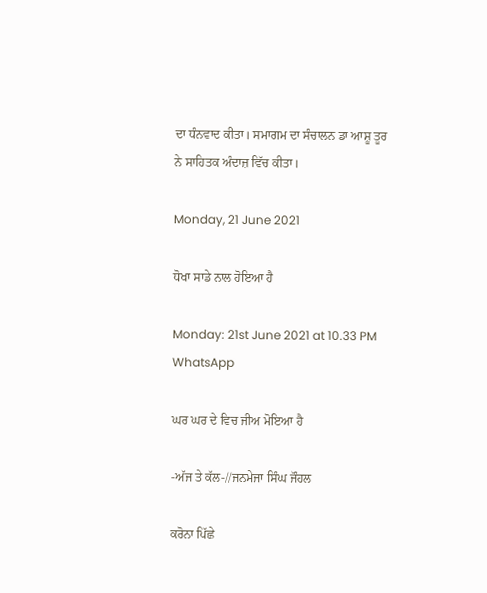ਦਾ ਧੰਨਵਾਦ ਕੀਤਾ। ਸਮਾਗਮ ਦਾ ਸੰਚਾਲਨ ਡਾ ਆਸ਼ੂ ਤੂਰ ਨੇ ਸਾਹਿਤਕ ਅੰਦਾਜ਼ ਵਿੱਚ ਕੀਤਾ।

Monday, 21 June 2021

ਧੋਖਾ ਸਾਡੇ ਨਾਲ ਹੋਇਆ ਹੈ

Monday: 21st June 2021 at 10.33 PM WhatsApp

ਘਰ ਘਰ ਦੇ ਵਿਚ ਜੀਅ ਮੋਇਆ ਹੈ

-ਅੱਜ ਤੇ ਕੱਲ-//ਜਨਮੇਜਾ ਸਿੰਘ ਜੌਹਲ

ਕਰੋਨਾ ਪਿੱਛੇ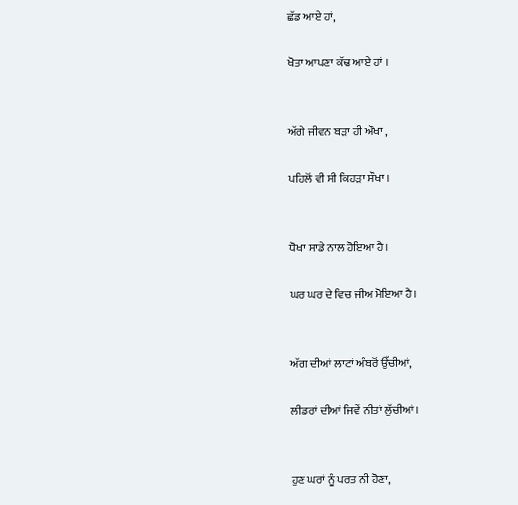ਛੱਡ ਆਏ ਹਾਂ,

ਖੋਤਾ ਆਪਣਾ ਕੱਢ ਆਏ ਹਾਂ ।


ਅੱਗੇ ਜੀਵਨ ਬੜਾ ਹੀ ਔਖਾ ,

ਪਹਿਲੋਂ ਵੀ ਸੀ ਕਿਹੜਾ ਸੌਖਾ ।


ਧੋਖਾ ਸਾਡੇ ਨਾਲ ਹੋਇਆ ਹੈ।

ਘਰ ਘਰ ਦੇ ਵਿਚ ਜੀਅ ਮੋਇਆ ਹੈ।


ਅੱਗ ਦੀਆਂ ਲਾਟਾਂ ਅੰਬਰੋਂ ਉੱਚੀਆਂ,

ਲੀਡਰਾਂ ਦੀਆਂ ਜਿਵੇਂ ਨੀਤਾਂ ਲੁੱਚੀਆਂ।


ਹੁਣ ਘਰਾਂ ਨੂੰ ਪਰਤ ਨੀ ਹੋਣਾ,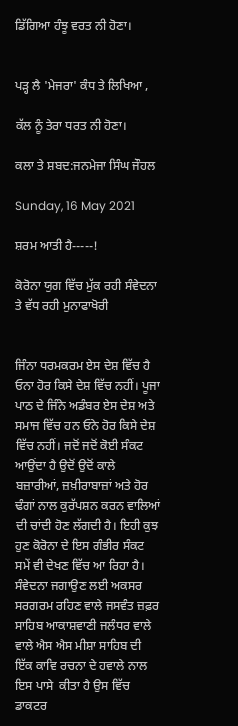ਡਿੱਗਿਆ ਹੰਝੂ ਵਰਤ ਨੀ ਹੋਣਾ।


ਪੜ੍ਹ ਲੈ 'ਮੇਜਰਾ' ਕੰਧ ਤੇ ਲਿਖਿਆ ,

ਕੱਲ ਨੂੰ ਤੇਰਾ ਧਰਤ ਨੀ ਹੋਣਾ।

ਕਲਾ ਤੇ ਸ਼ਬਦ:ਜਨਮੇਜਾ ਸਿੰਘ ਜੌਹਲ

Sunday, 16 May 2021

ਸ਼ਰਮ ਆਤੀ ਹੈ-----!

ਕੋਰੋਨਾ ਯੁਗ ਵਿੱਚ ਮੁੱਕ ਰਹੀ ਸੰਵੇਦਨਾ ਤੇ ਵੱਧ ਰਹੀ ਮੁਨਾਫਾਖੋਰੀ


ਜਿੰਨਾ ਧਰਮਕਰਮ ਏਸ ਦੇਸ਼ ਵਿੱਚ ਹੈ ਓਨਾ ਹੋਰ ਕਿਸੇ ਦੇਸ਼ ਵਿੱਚ ਨਹੀਂ। ਪੂਜਾ ਪਾਠ ਦੇ ਜਿੰਨੇ ਅਡੰਬਰ ਏਸ ਦੇਸ਼ ਅਤੇ ਸਮਾਜ ਵਿੱਚ ਹਨ ਓਨੇ ਹੋਰ ਕਿਸੇ ਦੇਸ਼ ਵਿੱਚ ਨਹੀਂ। ਜਦੋਂ ਜਦੋਂ ਕੋਈ ਸੰਕਟ ਆਉਂਦਾ ਹੈ ਉਦੋਂ ਉਦੋਂ ਕਾਲੇ ਬਜ਼ਾਰੀਆਂ, ਜ਼ਖ਼ੀਰਾਬਾਜ਼ਾਂ ਅਤੇ ਹੋਰ ਢੰਗਾਂ ਨਾਲ ਕੁਰੱਪਸ਼ਨ ਕਰਨ ਵਾਲਿਆਂ ਦੀ ਚਾਂਦੀ ਹੋਣ ਲੱਗਦੀ ਹੈ। ਇਹੀ ਕੁਝ ਹੁਣ ਕੋਰੋਨਾ ਦੇ ਇਸ ਗੰਭੀਰ ਸੰਕਟ ਸਮੇਂ ਵੀ ਦੇਖਣ ਵਿੱਚ ਆ ਰਿਹਾ ਹੈ। ਸੰਵੇਦਨਾ ਜਗਾਉਣ ਲਈ ਅਕਸਰ ਸਰਗਰਮ ਰਹਿਣ ਵਾਲੇ ਜਸਵੰਤ ਜ਼ਫ਼ਰ ਸਾਹਿਬ ਆਕਾਸ਼ਵਾਣੀ ਜਲੰਧਰ ਵਾਲੇ ਵਾਲੇ ਐਸ ਐਸ ਮੀਸ਼ਾ ਸਾਹਿਬ ਦੀ ਇੱਕ ਕਾਵਿ ਰਚਨਾ ਦੇ ਹਵਾਲੇ ਨਾਲ ਇਸ ਪਾਸੇ  ਕੀਤਾ ਹੈ ਉਸ ਵਿੱਚ ਡਾਕਟਰ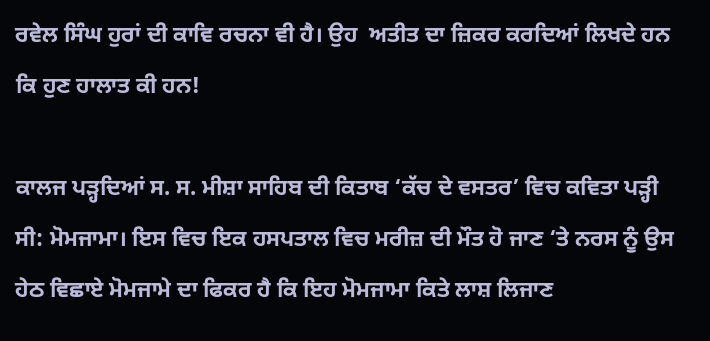ਰਵੇਲ ਸਿੰਘ ਹੁਰਾਂ ਦੀ ਕਾਵਿ ਰਚਨਾ ਵੀ ਹੈ। ਉਹ  ਅਤੀਤ ਦਾ ਜ਼ਿਕਰ ਕਰਦਿਆਂ ਲਿਖਦੇ ਹਨ ਕਿ ਹੁਣ ਹਾਲਾਤ ਕੀ ਹਨ!

ਕਾਲਜ ਪੜ੍ਹਦਿਆਂ ਸ. ਸ. ਮੀਸ਼ਾ ਸਾਹਿਬ ਦੀ ਕਿਤਾਬ ‘ਕੱਚ ਦੇ ਵਸਤਰ’ ਵਿਚ ਕਵਿਤਾ ਪੜ੍ਹੀ ਸੀ: ਮੋਮਜਾਮਾ। ਇਸ ਵਿਚ ਇਕ ਹਸਪਤਾਲ ਵਿਚ ਮਰੀਜ਼ ਦੀ ਮੌਤ ਹੋ ਜਾਣ ‘ਤੇ ਨਰਸ ਨੂੰ ਉਸ ਹੇਠ ਵਿਛਾਏ ਮੋਮਜਾਮੇ ਦਾ ਫਿਕਰ ਹੈ ਕਿ ਇਹ ਮੋਮਜਾਮਾ ਕਿਤੇ ਲਾਸ਼ ਲਿਜਾਣ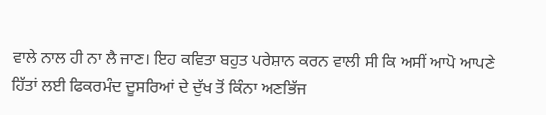ਵਾਲੇ ਨਾਲ ਹੀ ਨਾ ਲੈ ਜਾਣ। ਇਹ ਕਵਿਤਾ ਬਹੁਤ ਪਰੇਸ਼ਾਨ ਕਰਨ ਵਾਲੀ ਸੀ ਕਿ ਅਸੀਂ ਆਪੋ ਆਪਣੇ ਹਿੱਤਾਂ ਲਈ ਫਿਕਰਮੰਦ ਦੂਸਰਿਆਂ ਦੇ ਦੁੱਖ ਤੋਂ ਕਿੰਨਾ ਅਣਭਿੱਜ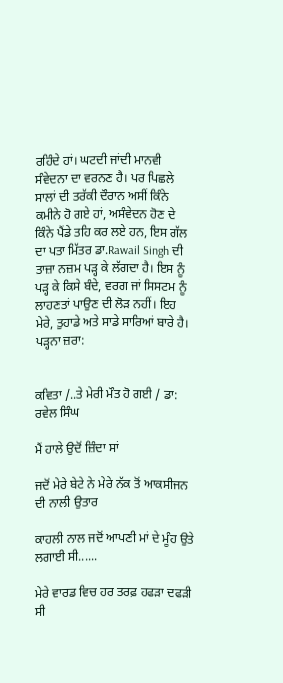ਰਹਿੰਦੇ ਹਾਂ। ਘਟਦੀ ਜਾਂਦੀ ਮਾਨਵੀ ਸੰਵੇਦਨਾ ਦਾ ਵਰਨਣ ਹੈ। ਪਰ ਪਿਛਲੇ ਸਾਲਾਂ ਦੀ ਤਰੱਕੀ ਦੌਰਾਨ ਅਸੀਂ ਕਿੰਨੇ ਕਮੀਨੇ ਹੋ ਗਏ ਹਾਂ, ਅਸੰਵੇਦਨ ਹੋਣ ਦੇ ਕਿੰਨੇ ਪੈਂਡੇ ਤਹਿ ਕਰ ਲਏ ਹਨ, ਇਸ ਗੱਲ ਦਾ ਪਤਾ ਮਿੱਤਰ ਡਾ.Rawail Singh ਦੀ ਤਾਜ਼ਾ ਨਜ਼ਮ ਪੜ੍ਹ ਕੇ ਲੱਗਦਾ ਹੈ। ਇਸ ਨੂੰ ਪੜ੍ਹ ਕੇ ਕਿਸੇ ਬੰਦੇ, ਵਰਗ ਜਾਂ ਸਿਸਟਮ ਨੂੰ ਲਾਹਣਤਾਂ ਪਾਉਣ ਦੀ ਲੋੜ ਨਹੀਂ। ਇਹ ਮੇਰੇ, ਤੁਹਾਡੇ ਅਤੇ ਸਾਡੇ ਸਾਰਿਆਂ ਬਾਰੇ ਹੈ। ਪੜ੍ਹਨਾ ਜ਼ਰਾ:


ਕਵਿਤਾ /..ਤੇ ਮੇਰੀ ਮੌਤ ਹੋ ਗਈ / ਡਾ: ਰਵੇਲ ਸਿੰਘ

ਮੈਂ ਹਾਲੇ ਉਦੋਂ ਜ਼ਿੰਦਾ ਸਾਂ

ਜਦੋਂ ਮੇਰੇ ਬੇਟੇ ਨੇ ਮੇਰੇ ਨੱਕ ਤੋਂ ਆਕਸੀਜਨ ਦੀ ਨਾਲੀ ਉਤਾਰ

ਕਾਹਲੀ ਨਾਲ ਜਦੋਂ ਆਪਣੀ ਮਾਂ ਦੇ ਮੂੰਹ ਉਤੇ ਲਗਾਈ ਸੀ......

ਮੇਰੇ ਵਾਰਡ ਵਿਚ ਹਰ ਤਰਫ਼ ਹਫੜਾ ਦਫੜੀ ਸੀ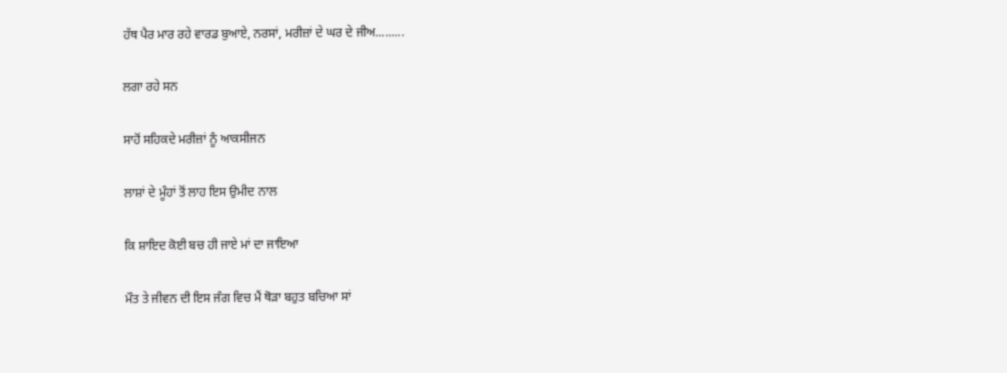ਹੱਥ ਪੈਰ ਮਾਰ ਰਹੇ ਵਾਰਡ ਬੁਆਏ, ਨਰਸਾਂ, ਮਰੀਜ਼ਾਂ ਦੇ ਘਰ ਦੇ ਜੀਅ.........

ਲਗਾ ਰਹੇ ਸਨ

ਸਾਹੋਂ ਸਹਿਕਦੇ ਮਰੀਜ਼ਾਂ ਨੂੰ ਆਕਸੀਜਨ

ਲਾਸ਼ਾਂ ਦੇ ਮੂੰਹਾਂ ਤੋਂ ਲਾਹ ਇਸ ਉਮੀਦ ਨਾਲ

ਕਿ ਸ਼ਾਇਦ ਕੋਈ ਬਚ ਹੀ ਜਾਏ ਮਾਂ ਦਾ ਜਾਇਆ

ਮੌਤ ਤੇ ਜੀਵਨ ਦੀ ਇਸ ਜੰਗ ਵਿਚ ਮੈਂ ਥੋੜਾ ਬਹੁਤ ਬਚਿਆ ਸਾਂ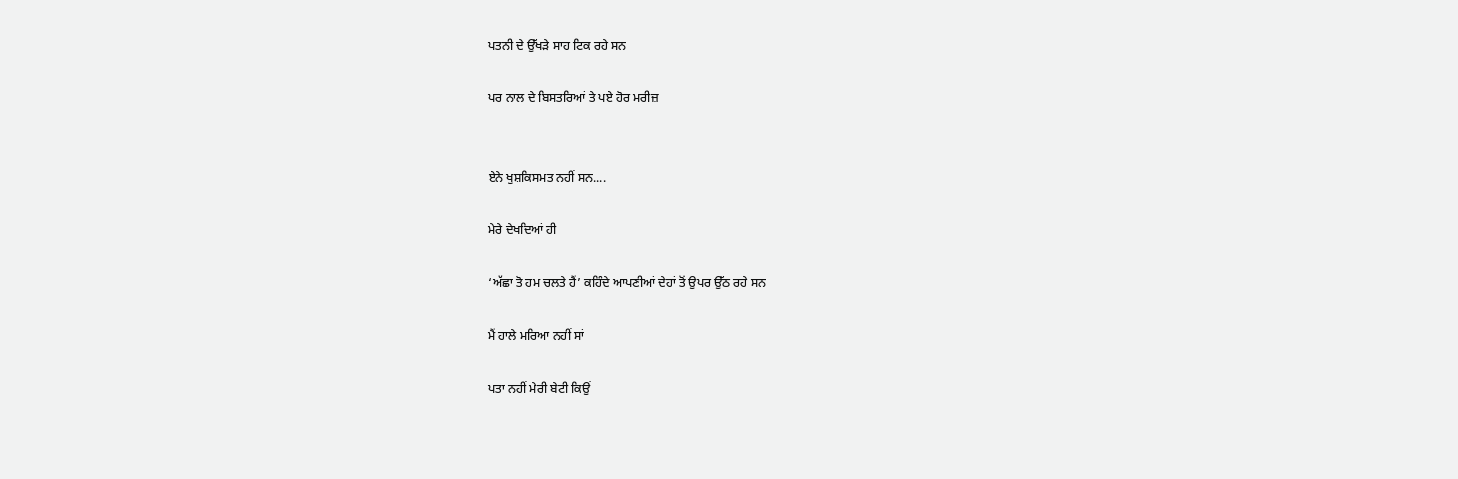ਪਤਨੀ ਦੇ ਉੱਖੜੇ ਸਾਹ ਟਿਕ ਰਹੇ ਸਨ

ਪਰ ਨਾਲ ਦੇ ਬਿਸਤਰਿਆਂ ਤੇ ਪਏ ਹੋਰ ਮਰੀਜ਼


ਏਨੇ ਖੁਸ਼ਕਿਸਮਤ ਨਹੀਂ ਸਨ....

ਮੇਰੇ ਦੇਖਦਿਆਂ ਹੀ

‘ਅੱਛਾ ਤੋ ਹਮ ਚਲਤੇ ਹੈਂ’ ਕਹਿੰਦੇ ਆਪਣੀਆਂ ਦੇਹਾਂ ਤੋਂ ਉਪਰ ਉੱਠ ਰਹੇ ਸਨ

ਮੈਂ ਹਾਲੇ ਮਰਿਆ ਨਹੀਂ ਸਾਂ

ਪਤਾ ਨਹੀਂ ਮੇਰੀ ਬੇਟੀ ਕਿਉਂ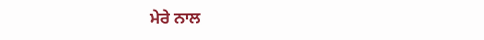ਮੇਰੇ ਨਾਲ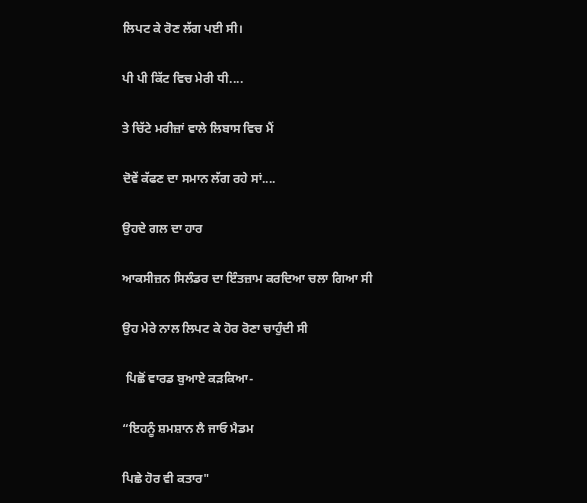ਲਿਪਟ ਕੇ ਰੋਣ ਲੱਗ ਪਈ ਸੀ।

ਪੀ ਪੀ ਕਿੱਟ ਵਿਚ ਮੇਰੀ ਧੀ....

ਤੇ ਚਿੱਟੇ ਮਰੀਜ਼ਾਂ ਵਾਲੇ ਲਿਬਾਸ ਵਿਚ ਮੈਂ

ਦੋਵੇਂ ਕੱਫਣ ਦਾ ਸਮਾਨ ਲੱਗ ਰਹੇ ਸਾਂ....

ਉਹਦੇ ਗਲ ਦਾ ਹਾਰ

ਆਕਸੀਜ਼ਨ ਸਿਲੰਡਰ ਦਾ ਇੰਤਜ਼ਾਮ ਕਰਦਿਆ ਚਲਾ ਗਿਆ ਸੀ

ਉਹ ਮੇਰੇ ਨਾਲ ਲਿਪਟ ਕੇ ਹੋਰ ਰੋਣਾ ਚਾਹੁੰਦੀ ਸੀ

 ਪਿਛੋਂ ਵਾਰਡ ਬੁਆਏ ਕੜਕਿਆ-

“ਇਹਨੂੰ ਸ਼ਮਸ਼ਾਨ ਲੈ ਜਾਓ ਮੈਡਮ

ਪਿਛੇ ਹੋਰ ਵੀ ਕਤਾਰ"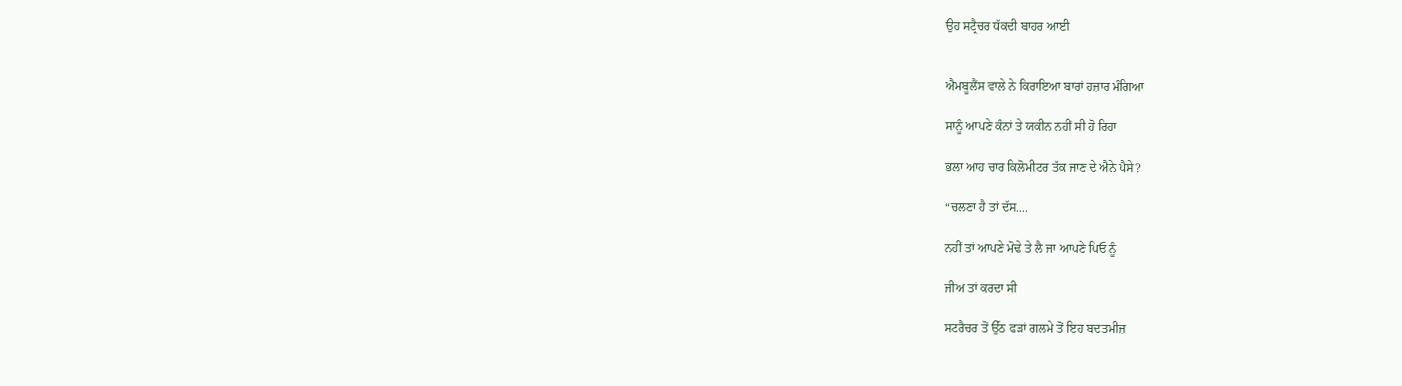ਉਹ ਸਟ੍ਰੈਚਰ ਧੱਕਦੀ ਬਾਹਰ ਆਈ


ਐਮਬੂਲੈਂਸ ਵਾਲੇ ਨੇ ਕਿਰਾਇਆ ਬਾਰਾਂ ਹਜ਼ਾਰ ਮੰਗਿਆ

ਸਾਨੂੰ ਆਪਣੇ ਕੰਨਾਂ ਤੇ ਯਕੀਨ ਨਹੀਂ ਸੀ ਹੋ ਰਿਹਾ

ਭਲਾ ਆਹ ਚਾਰ ਕਿਲੋਮੀਟਰ ਤੱਕ ਜਾਣ ਦੇ ਐਨੇ ਪੈਸੇ?

“ਚਲਣਾ ਹੈ ਤਾਂ ਦੱਸ....

ਨਹੀਂ ਤਾਂ ਆਪਣੇ ਮੋਢੇ ਤੇ ਲੈ ਜਾ ਆਪਣੇ ਪਿਓ ਨੂੰ

ਜੀਅ ਤਾਂ ਕਰਦਾ ਸੀ

ਸਟਰੈਚਰ ਤੋਂ ਉੱਠ ਫੜਾਂ ਗਲਮੇ ਤੋਂ ਇਹ ਬਦਤਮੀਜ਼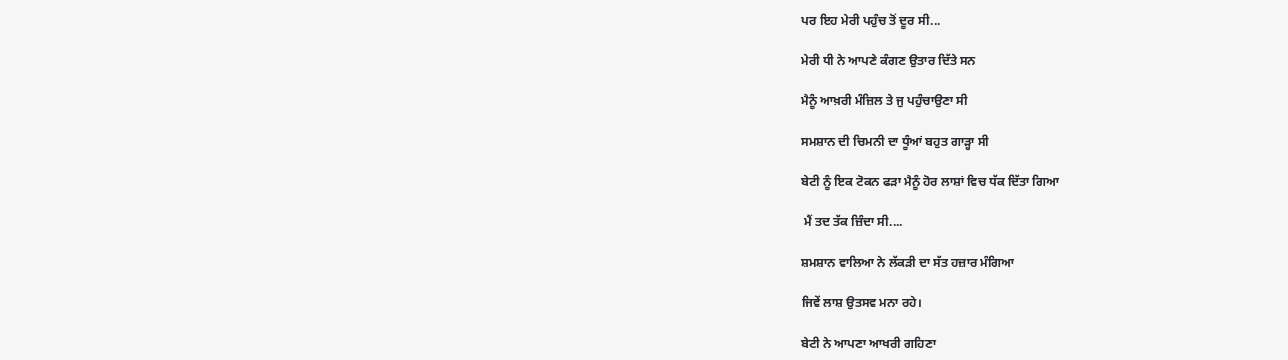ਪਰ ਇਹ ਮੇਰੀ ਪਹੁੰਚ ਤੋਂ ਦੂਰ ਸੀ...

ਮੇਰੀ ਧੀ ਨੇ ਆਪਣੇ ਕੰਗਣ ਉਤਾਰ ਦਿੱਤੇ ਸਨ

ਮੈਨੂੰ ਆਖ਼ਰੀ ਮੰਜ਼ਿਲ ਤੇ ਜੁ ਪਹੁੰਚਾਉਣਾ ਸੀ

ਸਮਸ਼ਾਨ ਦੀ ਚਿਮਨੀ ਦਾ ਧੂੰਆਂ ਬਹੁਤ ਗਾੜ੍ਹਾ ਸੀ

ਬੇਟੀ ਨੂੰ ਇਕ ਟੋਕਨ ਫੜਾ ਮੈਨੂੰ ਹੋਰ ਲਾਸ਼ਾਂ ਵਿਚ ਧੱਕ ਦਿੱਤਾ ਗਿਆ

 ਮੈਂ ਤਦ ਤੱਕ ਜ਼ਿੰਦਾ ਸੀ....

ਸ਼ਮਸ਼ਾਨ ਵਾਲਿਆ ਨੇ ਲੱਕੜੀ ਦਾ ਸੱਤ ਹਜ਼ਾਰ ਮੰਗਿਆ

ਜਿਵੇਂ ਲਾਸ਼ ਉਤਸਵ ਮਨਾ ਰਹੇ।

ਬੇਟੀ ਨੇ ਆਪਣਾ ਆਖਰੀ ਗਹਿਣਾ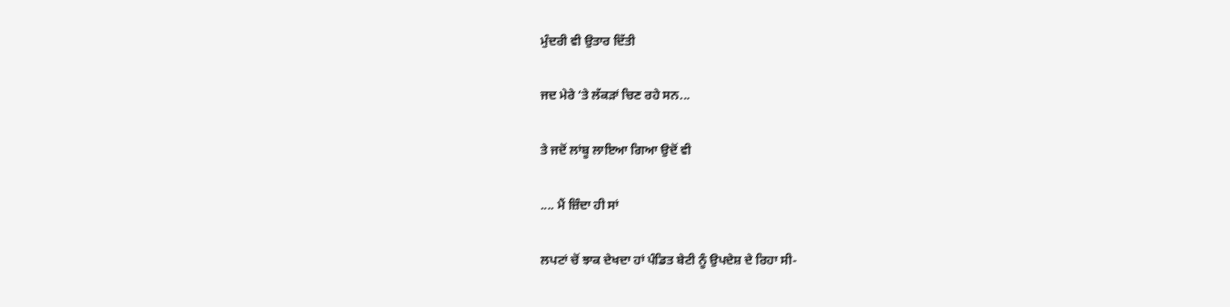ਮੁੰਦਰੀ ਵੀ ਉਤਾਰ ਦਿੱਤੀ

ਜਦ ਮੇਰੇ ‘ਤੇ ਲੱਕੜਾਂ ਚਿਣ ਰਹੇ ਸਨ...

ਤੇ ਜਦੋਂ ਲਾਂਬੂ ਲਾਇਆ ਗਿਆ ਉਦੋਂ ਵੀ

.... ਮੈਂ ਜ਼ਿੰਦਾ ਹੀ ਸਾਂ

ਲਪਟਾਂ ਚੋਂ ਝਾਕ ਦੇਖਦਾ ਹਾਂ ਪੰਡਿਤ ਬੇਟੀ ਨੂੰ ਉਪਦੇਸ਼ ਦੇ ਰਿਹਾ ਸੀ-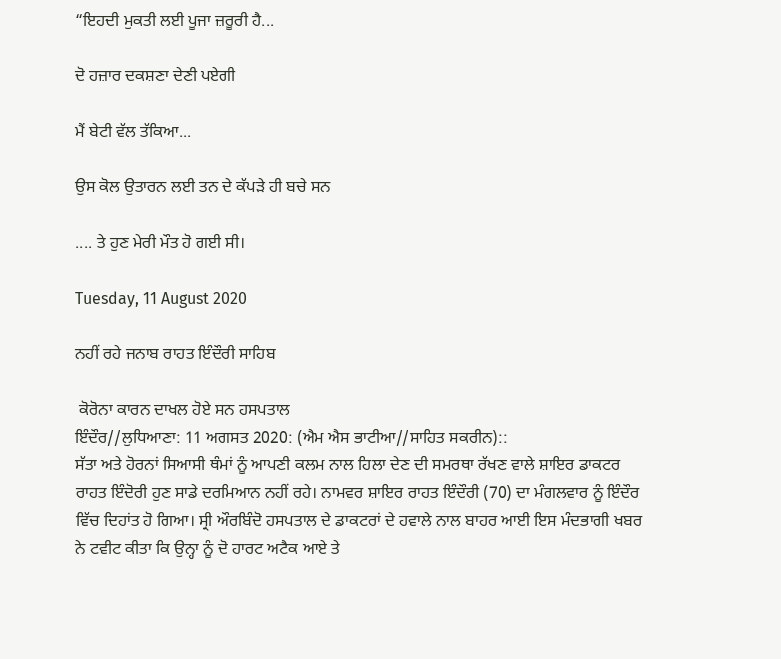“ਇਹਦੀ ਮੁਕਤੀ ਲਈ ਪੂਜਾ ਜ਼ਰੂਰੀ ਹੈ...

ਦੋ ਹਜ਼ਾਰ ਦਕਸ਼ਣਾ ਦੇਣੀ ਪਏਗੀ

ਮੈਂ ਬੇਟੀ ਵੱਲ ਤੱਕਿਆ...

ਉਸ ਕੋਲ ਉਤਾਰਨ ਲਈ ਤਨ ਦੇ ਕੱਪੜੇ ਹੀ ਬਚੇ ਸਨ

.... ਤੇ ਹੁਣ ਮੇਰੀ ਮੌਤ ਹੋ ਗਈ ਸੀ।

Tuesday, 11 August 2020

ਨਹੀਂ ਰਹੇ ਜਨਾਬ ਰਾਹਤ ਇੰਦੌਰੀ ਸਾਹਿਬ

 ਕੋਰੋਨਾ ਕਾਰਨ ਦਾਖਲ ਹੋਏ ਸਨ ਹਸਪਤਾਲ
ਇੰਦੌਰ//ਲੁਧਿਆਣਾ: 11 ਅਗਸਤ 2020: (ਐਮ ਐਸ ਭਾਟੀਆ//ਸਾਹਿਤ ਸਕਰੀਨ)::
ਸੱਤਾ ਅਤੇ ਹੋਰਨਾਂ ਸਿਆਸੀ ਥੰਮਾਂ ਨੂੰ ਆਪਣੀ ਕਲਮ ਨਾਲ ਹਿਲਾ ਦੇਣ ਦੀ ਸਮਰਥਾ ਰੱਖਣ ਵਾਲੇ ਸ਼ਾਇਰ ਡਾਕਟਰ ਰਾਹਤ ਇੰਦੋਰੀ ਹੁਣ ਸਾਡੇ ਦਰਮਿਆਨ ਨਹੀਂ ਰਹੇ। ਨਾਮਵਰ ਸ਼ਾਇਰ ਰਾਹਤ ਇੰਦੌਰੀ (70) ਦਾ ਮੰਗਲਵਾਰ ਨੂੰ ਇੰਦੌਰ ਵਿੱਚ ਦਿਹਾਂਤ ਹੋ ਗਿਆ। ਸ੍ਰੀ ਔਰਬਿੰਦੋ ਹਸਪਤਾਲ ਦੇ ਡਾਕਟਰਾਂ ਦੇ ਹਵਾਲੇ ਨਾਲ ਬਾਹਰ ਆਈ ਇਸ ਮੰਦਭਾਗੀ ਖਬਰ  ਨੇ ਟਵੀਟ ਕੀਤਾ ਕਿ ਉਨ੍ਹਾ ਨੂੰ ਦੋ ਹਾਰਟ ਅਟੈਕ ਆਏ ਤੇ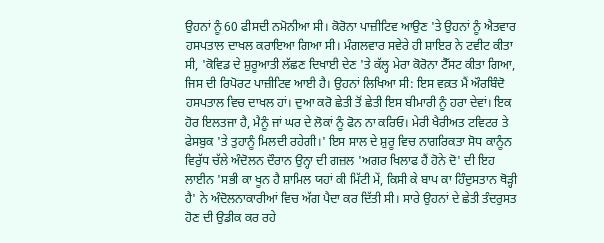ਉਹਨਾਂ ਨੂੰ 60 ਫੀਸਦੀ ਨਮੋਨੀਆ ਸੀ। ਕੋਰੋਨਾ ਪਾਜ਼ੀਟਿਵ ਆਉਣ 'ਤੇ ਉਹਨਾਂ ਨੂੰ ਐਤਵਾਰ ਹਸਪਤਾਲ ਦਾਖਲ ਕਰਾਇਆ ਗਿਆ ਸੀ। ਮੰਗਲਵਾਰ ਸਵੇਰੇ ਹੀ ਸ਼ਾਇਰ ਨੇ ਟਵੀਟ ਕੀਤਾ ਸੀ, 'ਕੋਵਿਡ ਦੇ ਸ਼ੁਰੂਆਤੀ ਲੱਛਣ ਦਿਖਾਈ ਦੇਣ 'ਤੇ ਕੱਲ੍ਹ ਮੇਰਾ ਕੋਰੋਨਾ ਟੈੱਸਟ ਕੀਤਾ ਗਿਆ, ਜਿਸ ਦੀ ਰਿਪੋਰਟ ਪਾਜ਼ੀਟਿਵ ਆਈ ਹੈ। ਉਹਨਾਂ ਲਿਖਿਆ ਸੀ: ਇਸ ਵਕ਼ਤ ਮੈਂ ਔਰਬਿੰਦੋ ਹਸਪਤਾਲ ਵਿਚ ਦਾਖਲ ਹਾਂ। ਦੁਆ ਕਰੋ ਛੇਤੀ ਤੋਂ ਛੇਤੀ ਇਸ ਬੀਮਾਰੀ ਨੂੰ ਹਰਾ ਦੇਵਾਂ। ਇਕ ਹੋਰ ਇਲਤਜਾ ਹੈ, ਮੈਨੂੰ ਜਾਂ ਘਰ ਦੇ ਲੋਕਾਂ ਨੂੰ ਫੋਨ ਨਾ ਕਰਿਓ। ਮੇਰੀ ਖੈਰੀਅਤ ਟਵਿਟਰ ਤੇ ਫੇਸਬੁਕ 'ਤੇ ਤੁਹਾਨੂੰ ਮਿਲਦੀ ਰਹੇਗੀ।' ਇਸ ਸਾਲ ਦੇ ਸ਼ੁਰੂ ਵਿਚ ਨਾਗਰਿਕਤਾ ਸੋਧ ਕਾਨੂੰਨ ਵਿਰੁੱਧ ਚੱਲੇ ਅੰਦੋਲਨ ਦੌਰਾਨ ਉਨ੍ਹਾ ਦੀ ਗਜ਼ਲ 'ਅਗਰ ਖਿਲਾਫ ਹੈਂ ਹੋਨੇ ਦੋ' ਦੀ ਇਹ ਲਾਈਨ 'ਸਭੀ ਕਾ ਖੂਨ ਹੈ ਸ਼ਾਮਿਲ ਯਹਾਂ ਕੀ ਮਿੱਟੀ ਮੇਂ, ਕਿਸੀ ਕੇ ਬਾਪ ਕਾ ਹਿੰਦੁਸਤਾਨ ਥੋੜ੍ਹੀ ਹੈ' ਨੇ ਅੰਦੋਲਨਾਕਾਰੀਆਂ ਵਿਚ ਅੱਗ ਪੈਦਾ ਕਰ ਦਿੱਤੀ ਸੀ। ਸਾਰੇ ਉਹਨਾਂ ਦੇ ਛੇਤੀ ਤੰਦਰੁਸਤ ਹੋਣ ਦੀ ਉਡੀਕ ਕਰ ਰਹੇ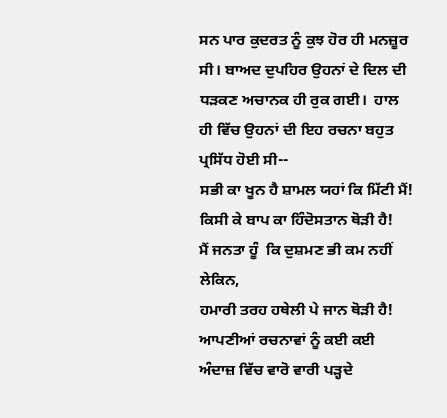ਸਨ ਪਾਰ ਕੁਦਰਤ ਨੂੰ ਕੁਝ ਹੋਰ ਹੀ ਮਨਜ਼ੂਰ ਸੀ। ਬਾਅਦ ਦੁਪਹਿਰ ਉਹਨਾਂ ਦੇ ਦਿਲ ਦੀ ਧੜਕਣ ਅਚਾਨਕ ਹੀ ਰੁਕ ਗਈ।  ਹਾਲ ਹੀ ਵਿੱਚ ਉਹਨਾਂ ਦੀ ਇਹ ਰਚਨਾ ਬਹੁਤ ਪ੍ਰਸਿੱਧ ਹੋਈ ਸੀ--
ਸਭੀ ਕਾ ਖੂਨ ਹੈ ਸ਼ਾਮਲ ਯਹਾਂ ਕਿ ਮਿੱਟੀ ਮੈਂ!
ਕਿਸੀ ਕੇ ਬਾਪ ਕਾ ਹਿੰਦੋਸਤਾਨ ਥੋੜੀ ਹੈ!
ਮੈਂ ਜਨਤਾ ਹੂੰ  ਕਿ ਦੁਸ਼ਮਣ ਭੀ ਕਮ ਨਹੀਂ ਲੇਕਿਨ,
ਹਮਾਰੀ ਤਰਹ ਹਥੇਲੀ ਪੇ ਜਾਨ ਥੋੜੀ ਹੈ!
ਆਪਣੀਆਂ ਰਚਨਾਵਾਂ ਨੂੰ ਕਈ ਕਈ ਅੰਦਾਜ਼ ਵਿੱਚ ਵਾਰੋ ਵਾਰੀ ਪੜ੍ਹਦੇ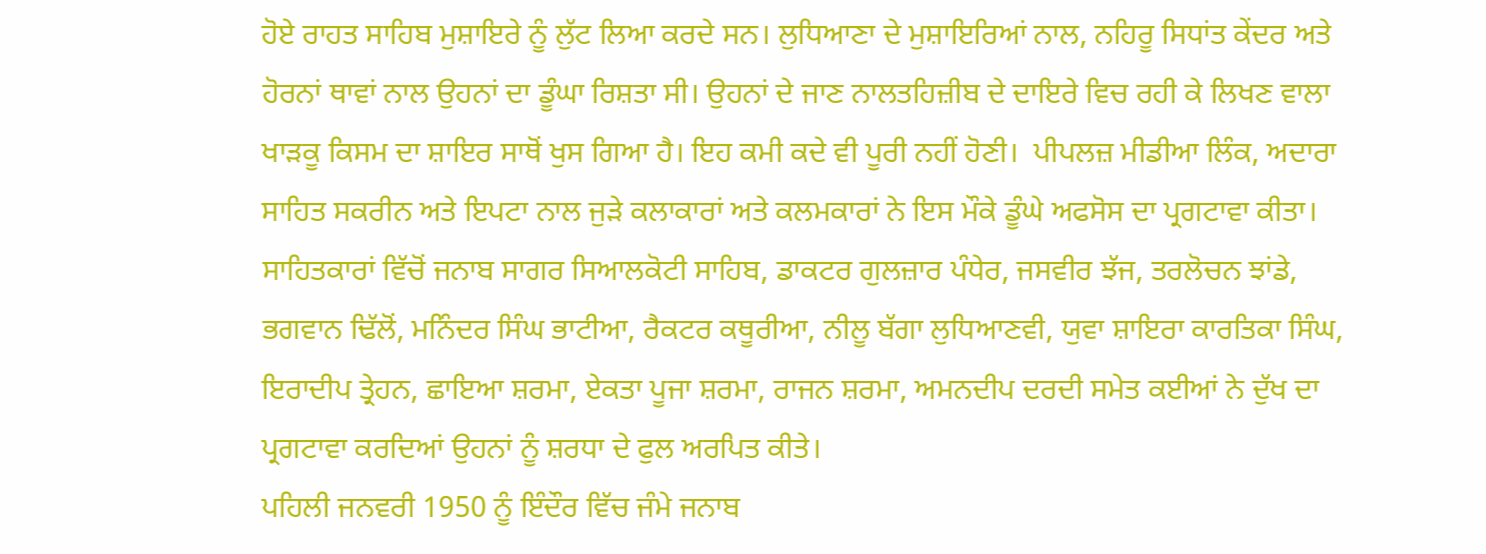ਹੋਏ ਰਾਹਤ ਸਾਹਿਬ ਮੁਸ਼ਾਇਰੇ ਨੂੰ ਲੁੱਟ ਲਿਆ ਕਰਦੇ ਸਨ। ਲੁਧਿਆਣਾ ਦੇ ਮੁਸ਼ਾਇਰਿਆਂ ਨਾਲ, ਨਹਿਰੂ ਸਿਧਾਂਤ ਕੇਂਦਰ ਅਤੇ ਹੋਰਨਾਂ ਥਾਵਾਂ ਨਾਲ ਉਹਨਾਂ ਦਾ ਡੂੰਘਾ ਰਿਸ਼ਤਾ ਸੀ। ਉਹਨਾਂ ਦੇ ਜਾਣ ਨਾਲਤਹਿਜ਼ੀਬ ਦੇ ਦਾਇਰੇ ਵਿਚ ਰਹੀ ਕੇ ਲਿਖਣ ਵਾਲਾ ਖਾੜਕੂ ਕਿਸਮ ਦਾ ਸ਼ਾਇਰ ਸਾਥੋਂ ਖੁਸ ਗਿਆ ਹੈ। ਇਹ ਕਮੀ ਕਦੇ ਵੀ ਪੂਰੀ ਨਹੀਂ ਹੋਣੀ।  ਪੀਪਲਜ਼ ਮੀਡੀਆ ਲਿੰਕ, ਅਦਾਰਾ ਸਾਹਿਤ ਸਕਰੀਨ ਅਤੇ ਇਪਟਾ ਨਾਲ ਜੁੜੇ ਕਲਾਕਾਰਾਂ ਅਤੇ ਕਲਮਕਾਰਾਂ ਨੇ ਇਸ ਮੌਕੇ ਡੂੰਘੇ ਅਫਸੋਸ ਦਾ ਪ੍ਰਗਟਾਵਾ ਕੀਤਾ।
ਸਾਹਿਤਕਾਰਾਂ ਵਿੱਚੋਂ ਜਨਾਬ ਸਾਗਰ ਸਿਆਲਕੋਟੀ ਸਾਹਿਬ, ਡਾਕਟਰ ਗੁਲਜ਼ਾਰ ਪੰਧੇਰ, ਜਸਵੀਰ ਝੱਜ, ਤਰਲੋਚਨ ਝਾਂਡੇ, ਭਗਵਾਨ ਢਿੱਲੋਂ, ਮਨਿੰਦਰ ਸਿੰਘ ਭਾਟੀਆ, ਰੈਕਟਰ ਕਥੂਰੀਆ, ਨੀਲੂ ਬੱਗਾ ਲੁਧਿਆਣਵੀ, ਯੁਵਾ ਸ਼ਾਇਰਾ ਕਾਰਤਿਕਾ ਸਿੰਘ,  ਇਰਾਦੀਪ ਤ੍ਰੇਹਨ, ਛਾਇਆ ਸ਼ਰਮਾ, ਏਕਤਾ ਪੂਜਾ ਸ਼ਰਮਾ, ਰਾਜਨ ਸ਼ਰਮਾ, ਅਮਨਦੀਪ ਦਰਦੀ ਸਮੇਤ ਕਈਆਂ ਨੇ ਦੁੱਖ ਦਾ ਪ੍ਰਗਟਾਵਾ ਕਰਦਿਆਂ ਉਹਨਾਂ ਨੂੰ ਸ਼ਰਧਾ ਦੇ ਫੁਲ ਅਰਪਿਤ ਕੀਤੇ।
ਪਹਿਲੀ ਜਨਵਰੀ 1950 ਨੂੰ ਇੰਦੌਰ ਵਿੱਚ ਜੰਮੇ ਜਨਾਬ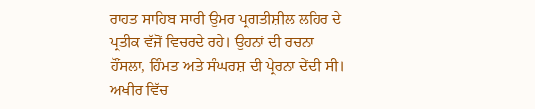ਰਾਹਤ ਸਾਹਿਬ ਸਾਰੀ ਉਮਰ ਪ੍ਰਗਤੀਸ਼ੀਲ ਲਹਿਰ ਦੇ ਪ੍ਰਤੀਕ ਵੱਜੋਂ ਵਿਚਰਦੇ ਰਹੇ। ਉਹਨਾਂ ਦੀ ਰਚਨਾ ਹੌਂਸਲਾ, ਹਿੰਮਤ ਅਤੇ ਸੰਘਰਸ਼ ਦੀ ਪ੍ਰੇਰਨਾ ਦੇਂਦੀ ਸੀ।
ਅਖੀਰ ਵਿੱਚ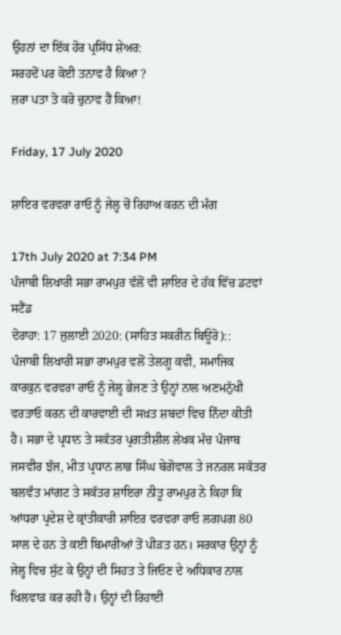ਉਹਨਾਂ ਦਾ ਇੱਕ ਹੋਰ ਪ੍ਰਸਿੱਧ ਸ਼ੇਅਰ:
ਸਰਹਦੋਂ ਪਰ ਕੋਈ ਤਨਾਵ ਹੈ ਕਿਆ ?
ਜ਼ਰਾ ਪਤਾ ਤੋ ਕਰੋ ਚੁਨਾਵ ਹੈਂ ਕਿਆ!

Friday, 17 July 2020

ਸ਼ਾਇਰ ਵਰਵਰਾ ਰਾਓ ਨੂੰ ਜੇਲ੍ਹ ਚੋਂ ਰਿਹਾਅ ਕਰਨ ਦੀ ਮੰਗ

17th July 2020 at 7:34 PM
ਪੰਜਾਬੀ ਲਿਖਾਰੀ ਸਭਾ ਰਾਮਪੁਰ ਵੱਲੋਂ ਵੀ ਸ਼ਾਇਰ ਦੇ ਹੱਕ ਵਿੱਚ ਡਟਵਾਂ ਸਟੈਂਡ
ਦੋਰਾਹਾ: 17 ਜੁਲਾਈ 2020: (ਸਾਹਿਤ ਸਕਰੀਨ ਬਿਊਰੋ)::
ਪੰਜਾਬੀ ਲਿਖਾਰੀ ਸਭਾ ਰਾਮਪੁਰ ਵਲੋਂ ਤੇਲਗੂ ਕਵੀ, ਸਮਾਜਿਕ ਕਾਰਕੁਨ ਵਰਵਰਾ ਰਾਓ ਨੂੰ ਜੇਲ੍ਹ ਭੇਜਣ ਤੇ ਉਨ੍ਹਾਂ ਨਾਲ ਅਣਮਨੁੱਖੀ ਵਰਤਾਓ ਕਰਨ ਦੀ ਕਾਰਵਾਈ ਦੀ ਸਖ਼ਤ ਸ਼ਬਦਾਂ ਵਿਚ ਨਿੰਦਾ ਕੀਤੀ ਹੈ। ਸਭਾ ਦੇ ਪ੍ਰਧਾਨ ਤੇ ਸਕੱਤਰ ਪ੍ਰਗਤੀਸ਼ੀਲ ਲੇਖਕ ਮੰਚ ਪੰਜਾਬ ਜਸਵੀਰ ਝੱਜ, ਮੀਤ ਪ੍ਰਧਾਨ ਲਾਭ ਸਿੰਘ ਬੇਗੋਵਾਲ ਤੇ ਜਨਰਲ ਸਕੱਤਰ ਬਲਵੰਤ ਮਾਂਗਟ ਤੇ ਸਕੱਤਰ ਸ਼ਾਇਰਾ ਨੀਤੂ ਰਾਮਪੁਰ ਨੇ ਕਿਹਾ ਕਿ ਆਂਧਰਾ ਪ੍ਰਦੇਸ਼ ਦੇ ਕ੍ਰਾਂਤੀਕਾਰੀ ਸ਼ਾਇਰ ਵਰਵਰਾ ਰਾਓ ਲਗਪਗ 80 ਸਾਲ ਦੇ ਹਨ ਤੇ ਕਈ ਬਿਮਾਰੀਆਂ ਤੋਂ ਪੀੜਤ ਹਨ। ਸਰਕਾਰ ਉਨ੍ਹਾਂ ਨੂੰ ਜੇਲ੍ਹ ਵਿਚ ਸੁੱਟ ਕੇ ਉਨ੍ਹਾਂ ਦੀ ਸਿਹਤ ਤੇ ਜਿਓਣ ਦੇ ਅਧਿਕਾਰ ਨਾਲ ਖਿਲਵਾੜ ਕਰ ਰਹੀ ਹੈ। ਉਨ੍ਹਾਂ ਦੀ ਰਿਹਾਈ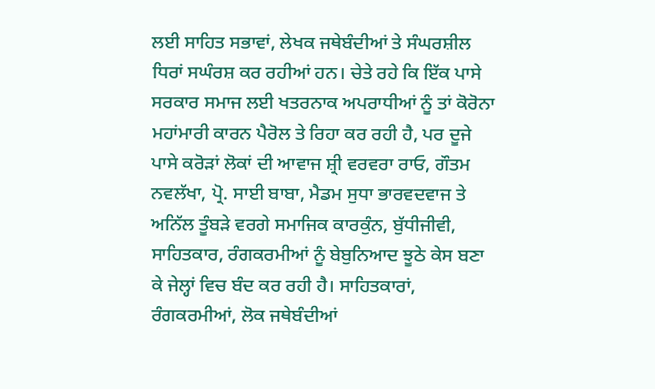ਲਈ ਸਾਹਿਤ ਸਭਾਵਾਂ, ਲੇਖਕ ਜਥੇਬੰਦੀਆਂ ਤੇ ਸੰਘਰਸ਼ੀਲ ਧਿਰਾਂ ਸਘੰਰਸ਼ ਕਰ ਰਹੀਆਂ ਹਨ। ਚੇਤੇ ਰਹੇ ਕਿ ਇੱਕ ਪਾਸੇ ਸਰਕਾਰ ਸਮਾਜ ਲਈ ਖਤਰਨਾਕ ਅਪਰਾਧੀਆਂ ਨੂੰ ਤਾਂ ਕੋਰੋਨਾ ਮਹਾਂਮਾਰੀ ਕਾਰਨ ਪੈਰੋਲ ਤੇ ਰਿਹਾ ਕਰ ਰਹੀ ਹੈ, ਪਰ ਦੂਜੇ ਪਾਸੇ ਕਰੋੜਾਂ ਲੋਕਾਂ ਦੀ ਆਵਾਜ ਸ਼੍ਰੀ ਵਰਵਰਾ ਰਾਓ, ਗੌਤਮ ਨਵਲੱਖਾ, ਪ੍ਰੋ. ਸਾਈ ਬਾਬਾ, ਮੈਡਮ ਸੁਧਾ ਭਾਰਵਦਵਾਜ ਤੇ ਅਨਿੱਲ ਤੂੰਬੜੇ ਵਰਗੇ ਸਮਾਜਿਕ ਕਾਰਕੁੰਨ, ਬੁੱਧੀਜੀਵੀ, ਸਾਹਿਤਕਾਰ, ਰੰਗਕਰਮੀਆਂ ਨੂੰ ਬੇਬੁਨਿਆਦ ਝੂਠੇ ਕੇਸ ਬਣਾ ਕੇ ਜੇਲ੍ਹਾਂ ਵਿਚ ਬੰਦ ਕਰ ਰਹੀ ਹੈ। ਸਾਹਿਤਕਾਰਾਂ, ਰੰਗਕਰਮੀਆਂ, ਲੋਕ ਜਥੇਬੰਦੀਆਂ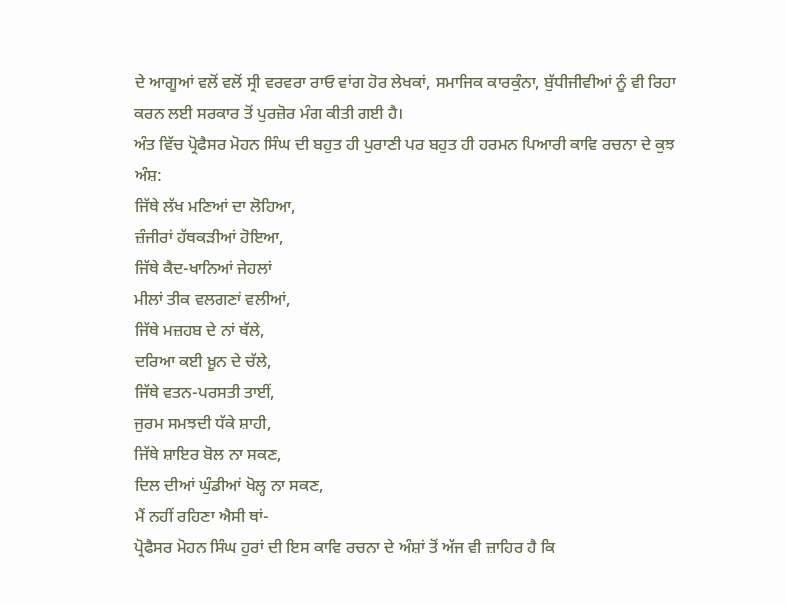ਦੇ ਆਗੂਆਂ ਵਲੋਂ ਵਲੋਂ ਸ੍ਰੀ ਵਰਵਰਾ ਰਾਓ ਵਾਂਗ ਹੋਰ ਲੇਖਕਾਂ, ਸਮਾਜਿਕ ਕਾਰਕੁੰਨਾ, ਬੁੱਧੀਜੀਵੀਆਂ ਨੂੰ ਵੀ ਰਿਹਾ ਕਰਨ ਲਈ ਸਰਕਾਰ ਤੋਂ ਪੁਰਜ਼ੋਰ ਮੰਗ ਕੀਤੀ ਗਈ ਹੈ।
ਅੰਤ ਵਿੱਚ ਪ੍ਰੋਫੈਸਰ ਮੋਹਨ ਸਿੰਘ ਦੀ ਬਹੁਤ ਹੀ ਪੁਰਾਣੀ ਪਰ ਬਹੁਤ ਹੀ ਹਰਮਨ ਪਿਆਰੀ ਕਾਵਿ ਰਚਨਾ ਦੇ ਕੁਝ ਅੰਸ਼:
ਜਿੱਥੇ ਲੱਖ ਮਣਿਆਂ ਦਾ ਲੋਹਿਆ,
ਜ਼ੰਜੀਰਾਂ ਹੱਥਕੜੀਆਂ ਹੋਇਆ,
ਜਿੱਥੇ ਕੈਦ-ਖਾਨਿਆਂ ਜੇਹਲਾਂ
ਮੀਲਾਂ ਤੀਕ ਵਲਗਣਾਂ ਵਲੀਆਂ,
ਜਿੱਥੇ ਮਜ਼ਹਬ ਦੇ ਨਾਂ ਥੱਲੇ,
ਦਰਿਆ ਕਈ ਖ਼ੂਨ ਦੇ ਚੱਲੇ,
ਜਿੱਥੇ ਵਤਨ-ਪਰਸਤੀ ਤਾਈਂ,
ਜੁਰਮ ਸਮਝਦੀ ਧੱਕੇ ਸ਼ਾਹੀ,
ਜਿੱਥੇ ਸ਼ਾਇਰ ਬੋਲ ਨਾ ਸਕਣ,
ਦਿਲ ਦੀਆਂ ਘੁੰਡੀਆਂ ਖੋਲ੍ਹ ਨਾ ਸਕਣ,
ਮੈਂ ਨਹੀਂ ਰਹਿਣਾ ਐਸੀ ਥਾਂ-
ਪ੍ਰੋਫੈਸਰ ਮੋਹਨ ਸਿੰਘ ਹੁਰਾਂ ਦੀ ਇਸ ਕਾਵਿ ਰਚਨਾ ਦੇ ਅੰਸ਼ਾਂ ਤੋਂ ਅੱਜ ਵੀ ਜ਼ਾਹਿਰ ਹੈ ਕਿ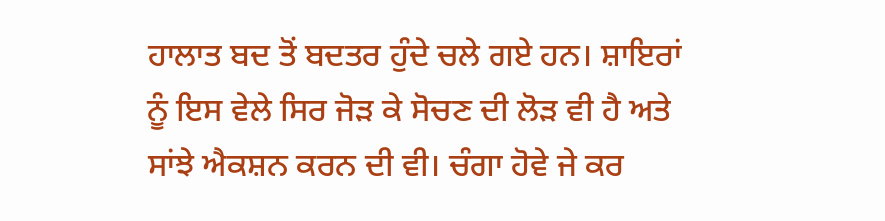ਹਾਲਾਤ ਬਦ ਤੋਂ ਬਦਤਰ ਹੁੰਦੇ ਚਲੇ ਗਏ ਹਨ। ਸ਼ਾਇਰਾਂ ਨੂੰ ਇਸ ਵੇਲੇ ਸਿਰ ਜੋੜ ਕੇ ਸੋਚਣ ਦੀ ਲੋੜ ਵੀ ਹੈ ਅਤੇ ਸਾਂਝੇ ਐਕਸ਼ਨ ਕਰਨ ਦੀ ਵੀ। ਚੰਗਾ ਹੋਵੇ ਜੇ ਕਰ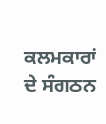ਕਲਮਕਾਰਾਂ ਦੇ ਸੰਗਠਨ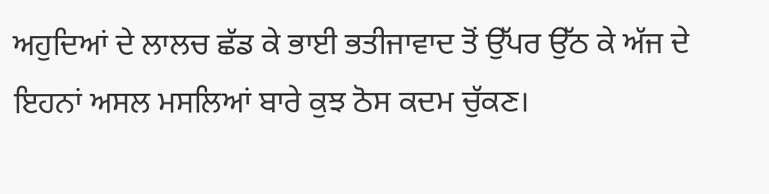ਅਹੁਦਿਆਂ ਦੇ ਲਾਲਚ ਛੱਡ ਕੇ ਭਾਈ ਭਤੀਜਾਵਾਦ ਤੋਂ ਉੱਪਰ ਉੱਠ ਕੇ ਅੱਜ ਦੇ ਇਹਨਾਂ ਅਸਲ ਮਸਲਿਆਂ ਬਾਰੇ ਕੁਝ ਠੋਸ ਕਦਮ ਚੁੱਕਣ।